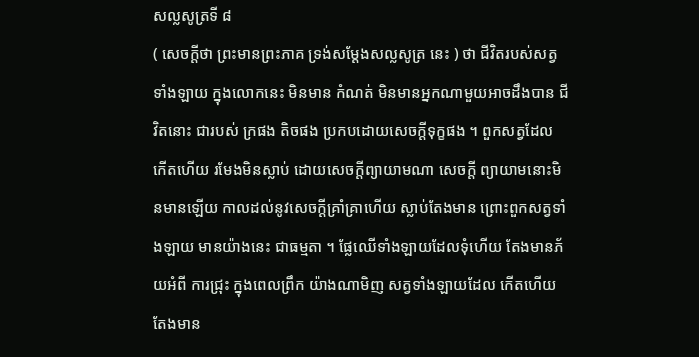សល្លសូត្រទី ៨
( សេចក្តីថា ព្រះមានព្រះភាគ ទ្រង់សម្តែងសល្លសូត្រ នេះ ) ថា ជីវិតរបស់សត្វទាំងឡាយ ក្នុងលោកនេះ មិនមាន កំណត់ មិនមានអ្នកណាមួយអាចដឹងបាន ជីវិតនោះ ជារបស់ ក្រផង តិចផង ប្រកបដោយសេចក្តីទុក្ខផង ។ ពួកសត្វដែល កើតហើយ រមែងមិនស្លាប់ ដោយសេចក្តីព្យាយាមណា សេចក្តី ព្យាយាមនោះមិនមានឡើយ កាលដល់នូវសេចក្តីគ្រាំគ្រាហើយ ស្លាប់តែងមាន ព្រោះពួកសត្វទាំងឡាយ មានយ៉ាងនេះ ជាធម្មតា ។ ផ្លែឈើទាំងឡាយដែលទុំហើយ តែងមានភ័យអំពី ការជ្រុះ ក្នុងពេលព្រឹក យ៉ាងណាមិញ សត្វទាំងឡាយដែល កើតហើយ តែងមាន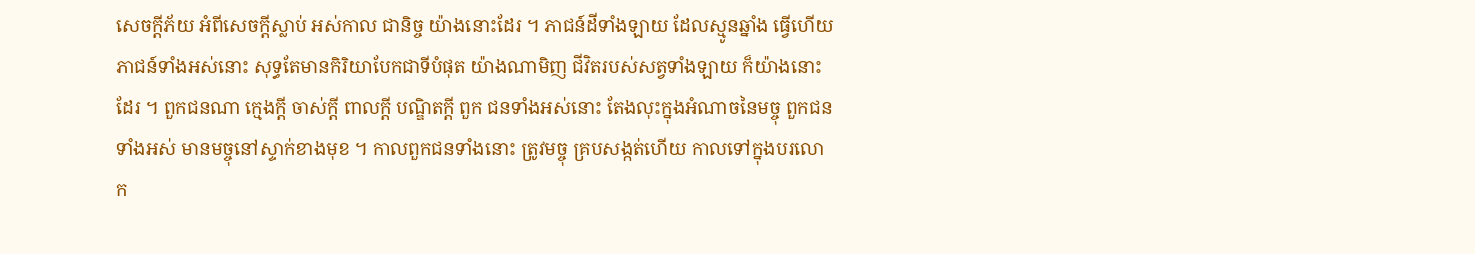សេចក្តីភ័យ អំពីសេចក្តីស្លាប់ អស់កាល ជានិច្ច យ៉ាងនោះដែរ ។ ភាជន៍ដីទាំងឡាយ ដែលស្មូនឆ្នាំង ធ្វើហើយ ភាជន៍ទាំងអស់នោះ សុទ្ធតែមានកិរិយាបែកជាទីបំផុត យ៉ាងណាមិញ ជីវិតរបស់សត្វទាំងឡាយ ក៏យ៉ាងនោះ ដែរ ។ ពួកជនណា ក្មេងក្តី ចាស់ក្តី ពាលក្តី បណ្ឌិតក្តី ពួក ជនទាំងអស់នោះ តែងលុះក្នុងអំណាចនៃមច្ចុ ពួកជនទាំងអស់ មានមច្ចុនៅស្ទាក់ខាងមុខ ។ កាលពួកជនទាំងនោះ ត្រូវមច្ចុ គ្របសង្កត់ហើយ កាលទៅក្នុងបរលោក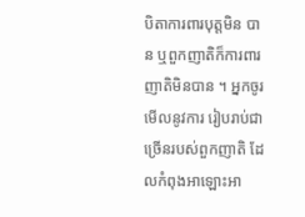បិតាការពារបុត្តមិន បាន ឬពួកញាតិក៏ការពារញាតិមិនបាន ។ អ្នកចូរមើលនូវការ រៀបរាប់ជាច្រើនរបស់ពួកញាតិ ដែលកំពុងអាឡោះអា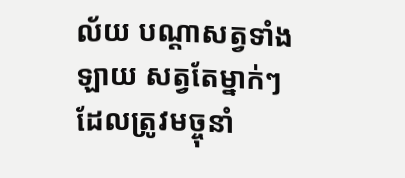ល័យ បណ្តាសត្វទាំងឡាយ សត្វតែម្នាក់ៗ ដែលត្រូវមច្ចុនាំ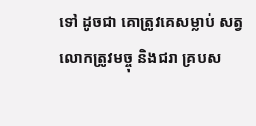ទៅ ដូចជា គោត្រូវគេសម្លាប់ សត្វលោកត្រូវមច្ចុ និងជរា គ្របស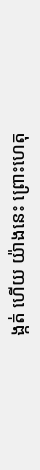ង្កត់ ហើយ យ៉ាងនេះ ព្រោះហេតុ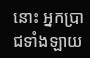នោះ អ្នកប្រាជទាំងឡាយ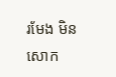រមែង មិនសោក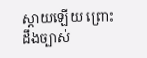ស្តាយឡើយ ព្រោះដឹងច្បាស់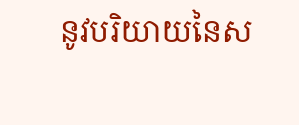នូវបរិយាយនៃស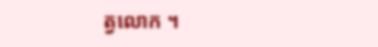ត្វលោក ។